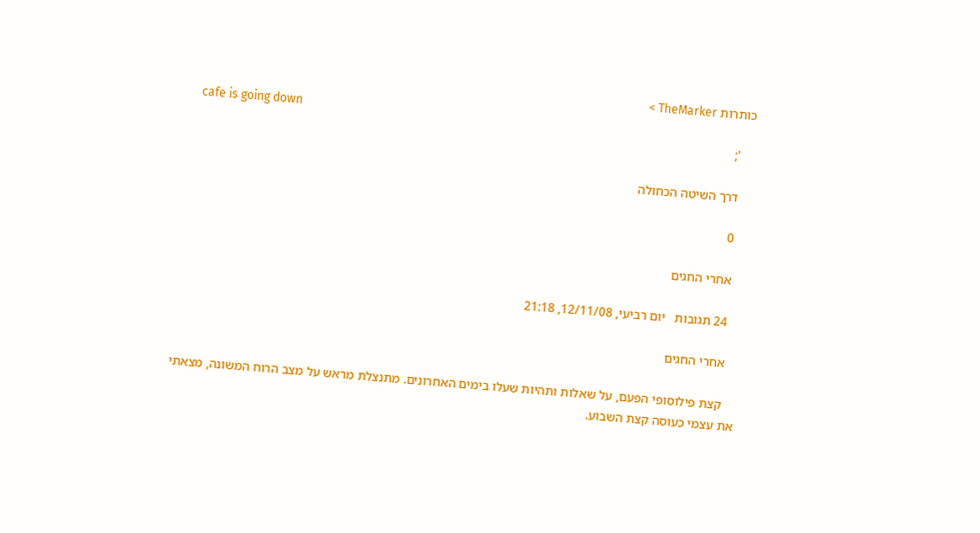כותרות TheMarker >
    cafe is going down
    ';

    דרך השיטה הכחולה

    0

    אחרי החגים

    24 תגובות   יום רביעי, 12/11/08, 21:18

    אחרי החגים

    קצת פילוסופי הפעם, על שאלות ותהיות שעלו בימים האחרונים. מתנצלת מראש על מצב הרוח המשונה, מצאתי את עצמי כעוסה קצת השבוע.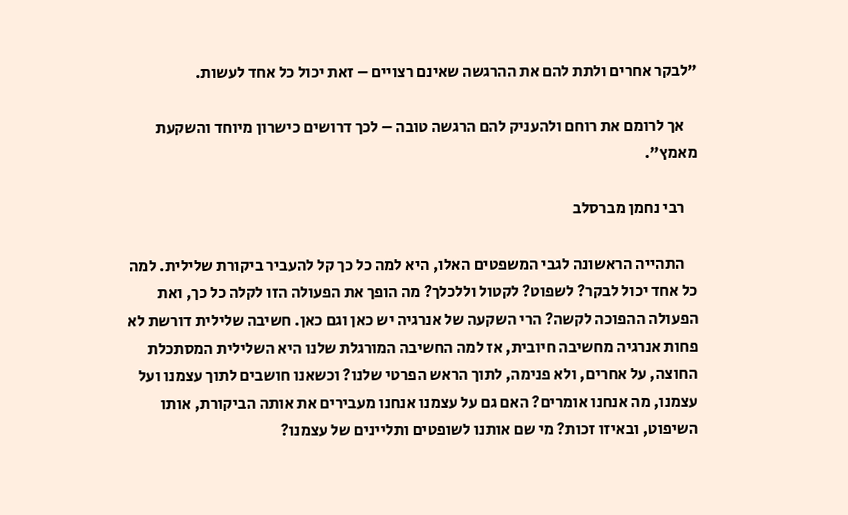"לבקר אחרים ולתת להם את ההרגשה שאינם רצויים – זאת יכול כל אחד לעשות.

    אך לרומם את רוחם ולהעניק להם הרגשה טובה – לכך דרושים כישרון מיוחד והשקעת מאמץ".

    רבי נחמן מברסלב

    התהייה הראשונה לגבי המשפטים האלו, היא למה כל כך קל להעביר ביקורת שלילית. למה כל אחד יכול לבקר? לשפוט? לקטול וללכלך? מה הופך את הפעולה הזו לקלה כל כך, ואת הפעולה ההפוכה לקשה? הרי השקעה של אנרגיה יש כאן וגם כאן. חשיבה שלילית דורשת לא פחות אנרגיה מחשיבה חיובית, אז למה החשיבה המורגלת שלנו היא השלילית המסתכלת החוצה, על אחרים, ולא פנימה, לתוך הראש הפרטי שלנו? וכשאנו חושבים לתוך עצמנו ועל עצמנו, מה אנחנו אומרים? האם גם על עצמנו אנחנו מעבירים את אותה הביקורת, אותו השיפוט, ובאיזו זכות? מי שם אותנו לשופטים ותליינים של עצמנו?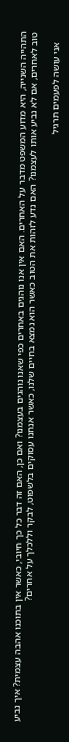התהייה השנייה, היא מדוע המשפט מדבר על האחרים. האם אין אנו נוהגים באחרים כפי שאנו נוהגים בעצמנו? ואם כן, האם זה דבר כל כך חיובי, כאשר אין בתוכנו אהבה עצמית? איך נביע טוב לאחרים, אם לא נביע אותו לעצמנו? האם נדע לזהות את הטוב כאשר הוא נמצא בחיים שלנו, כאשר אנחנו עסוקים בלשפוט, לבקר וללכלך על אחרים?

    אני עושה לפעמים תרגיל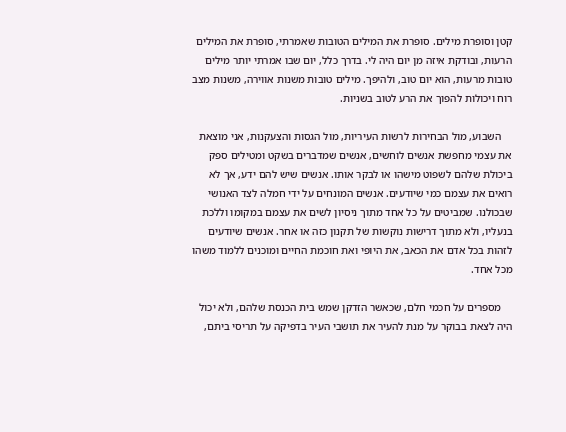קטן וסופרת מילים. סופרת את המילים הטובות שאמרתי, סופרת את המילים הרעות, ובודקת איזה מן יום היה לי. בדרך כלל, יום שבו אמרתי יותר מילים טובות מרעות, הוא יום טוב, ולהיפך. מילים טובות משנות אווירה, משנות מצב רוח ויכולות להפוך את הרע לטוב בשניות.

    השבוע, מול הבחירות לרשות העיריות, מול הגסות והצעקנות, אני מוצאת את עצמי מחפשת אנשים לוחשים, אנשים שמדברים בשקט ומטילים ספק ביכולת שלהם לשפוט מישהו או לבקר אותו. אנשים שיש להם ידע, אך לא רואים את עצמם כמי שיודעים. אנשים המונחים על ידי חמלה לצד האנושי שבכולנו. שמביטים על כל אחד מתוך ניסיון לשים את עצמם במקומו וללכת בנעליו, ולא מתוך דרישות נוקשות של תקנון כזה או אחר. אנשים שיודעים לזהות בכל אדם את הכאב, את היופי ואת חוכמת החיים ומוכנים ללמוד משהו מכל אחד.

    מספרים על חכמי חלם, שכאשר הזדקן שמש בית הכנסת שלהם, ולא יכול היה לצאת בבוקר על מנת להעיר את תושבי העיר בדפיקה על תריסי ביתם,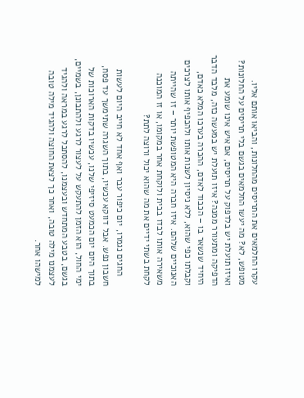עקרו החלמאים את התריסים מהחלונות, והביאו אותם אליו. מטופש, לא? מה יעשו החלמאים בגשם בלי תריסים על החלונות? ואיזו תועלת יש בלדפוק על תריסים, אם איש אינו שומע את הדפיקה ומתעורר ממנה? איזו תועלת יש במעשה כזה, מלבד הדבר היחיד שנשאר בו – הכבוד לאדם, ההכרה בערכו המלא כאדם, וקבלתו כפי שהוא, ללא ניסיון לשנות אותו ולהכפיף אותו לצרכים האנוכיים שלהם. איזו חברה היא המטופשת יותר – זו שהייתה משאירה אותו לבדו בבית ולוקחת אחר במקומו, או זו המוכנה לקחת בשתי ידיים את מה שהוא יכול ורוצה לתת?

    החגים נגמרו, יום כיפור עבר ואף אחד לא חייב היום לעשות חשבון נפש. אבל דווקא עכשיו, בתוך השגרה שתימשך עד פסח, בתוך היום יום הכמעט סיזיפי שלנו, עכשיו בדקות הארוכות של ימי החול, הוא הזמן להתעקש על לעצור לרגע ולהתבונן, בשמיים, בגשם, בטבע המתחדש ובעצמנו, להסתכל לרגע במראה ולהגיד לעצמנו מילה טובה, ואחר כך לצאת החוצה ולהגיד מילה טובה למישהו אחר.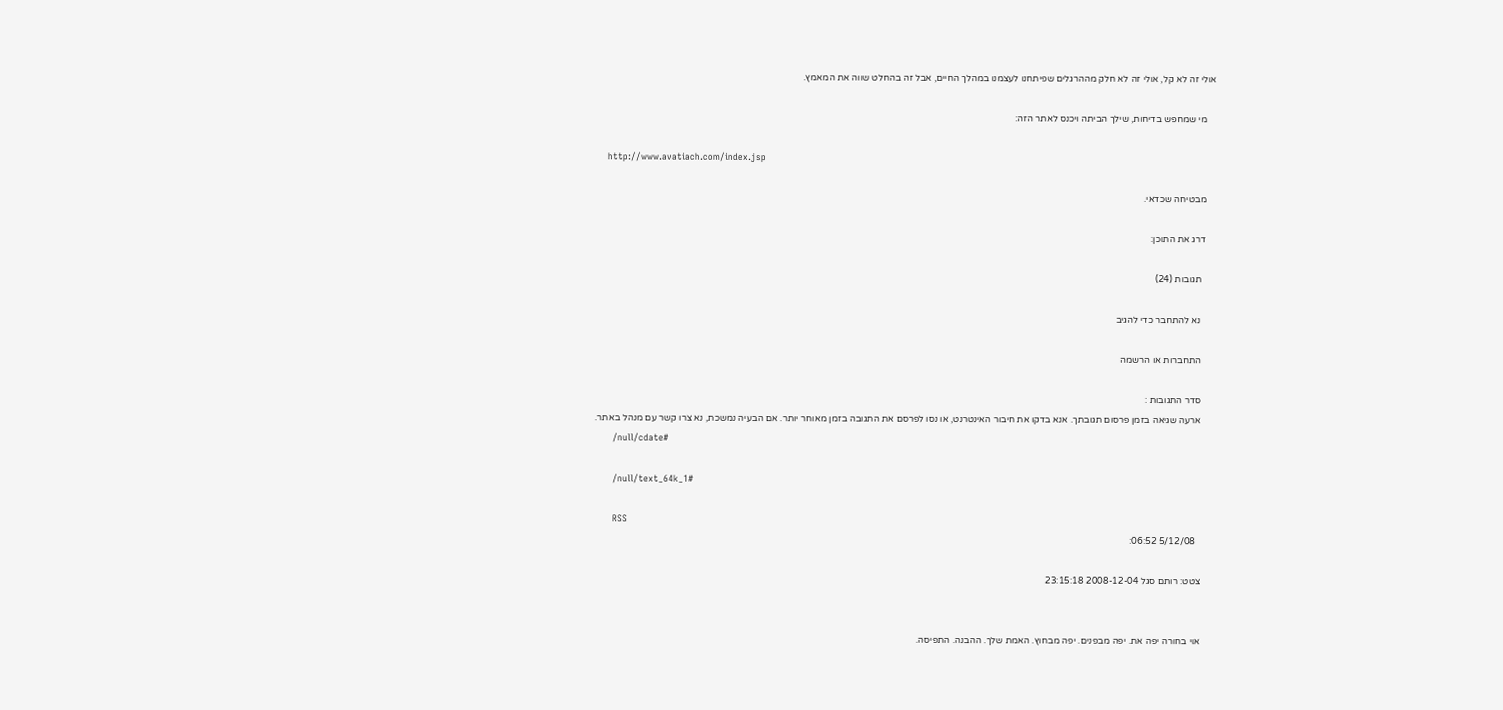אולי זה לא קל, אולי זה לא חלק מההרגלים שפיתחנו לעצמנו במהלך החיים, אבל זה בהחלט שווה את המאמץ.

    מי שמחפש בדיחות, שילך הביתה ויכנס לאתר הזה:

    http://www.avatiach.com/index.jsp

    מבטיחה שכדאי.

    דרג את התוכן:

      תגובות (24)

      נא להתחבר כדי להגיב

      התחברות או הרשמה

      סדר התגובות :
      ארעה שגיאה בזמן פרסום תגובתך. אנא בדקו את חיבור האינטרנט, או נסו לפרסם את התגובה בזמן מאוחר יותר. אם הבעיה נמשכת, נא צרו קשר עם מנהל באתר.
      /null/cdate#

      /null/text_64k_1#

      RSS
        5/12/08 06:52:

      צטט: רותם סגל 2008-12-04 23:15:18


      אוי בחורה יפה את. יפה מבפנים. יפה מבחוץ. האמת שלך. ההבנה. התפיסה.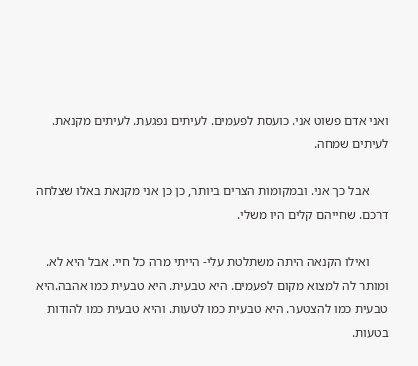ואני אדם פשוט אני. כועסת לפעמים. לעיתים נפגעת. לעיתים מקנאת. לעיתים שמחה.

      אבל כך אני. ובמקומות הצרים ביותר, כן כן אני מקנאת באלו שצלחה דרכם. שחייהם קלים היו משלי.

      ואילו הקנאה היתה משתלטת עלי- הייתי מרה כל חיי. אבל היא לא. ומותר לה למצוא מקום לפעמים. היא טבעית. היא טבעית כמו אהבה.היא טבעית כמו להצטער. היא טבעית כמו לטעות. והיא טבעית כמו להודות בטעות.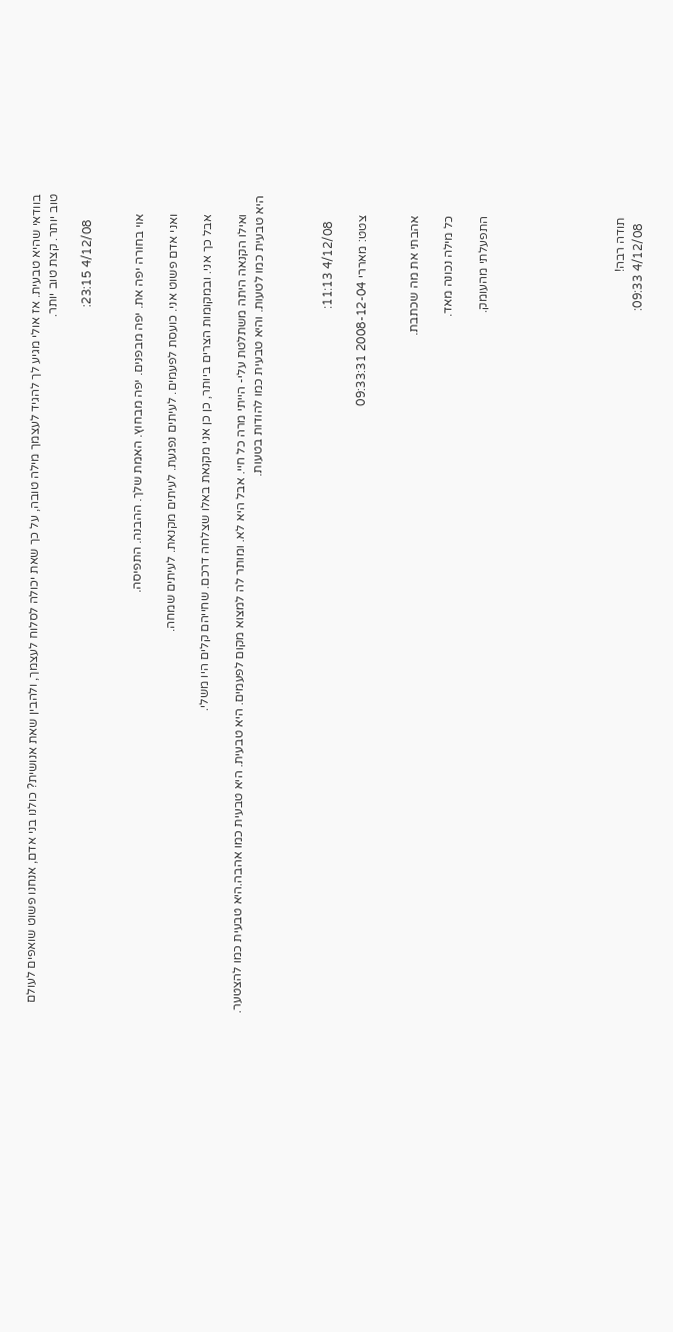בוודאי שהיא טבעית. אז אולי מגיע לך להגיד לעצמך מילה טובה, על כך שאת יכולה לסלוח לעצמך, ולהבין שאת אנושית? כולנו בני אדם, אנחנו פשוט שואפים לעולם טוב יותר. קצת טוב יותר.

        4/12/08 23:15:


      אוי בחורה יפה את. יפה מבפנים. יפה מבחוץ. האמת שלך. ההבנה. התפיסה.

      ואני אדם פשוט אני. כועסת לפעמים. לעיתים נפגעת. לעיתים מקנאת. לעיתים שמחה.

      אבל כך אני. ובמקומות הצרים ביותר, כן כן אני מקנאת באלו שצלחה דרכם. שחייהם קלים היו משלי.

      ואילו הקנאה היתה משתלטת עלי- הייתי מרה כל חיי. אבל היא לא. ומותר לה למצוא מקום לפעמים. היא טבעית. היא טבעית כמו אהבה.היא טבעית כמו להצטער. היא טבעית כמו לטעות. והיא טבעית כמו להודות בטעות.



        4/12/08 11:13:

      צטט: מאררי 2008-12-04 09:33:31


      אהבתי את מה שכתבת.

      כל מילה נכונה מאד.

      התפעלתי מהעומק.







      תודה רבה!
        4/12/08 09:33: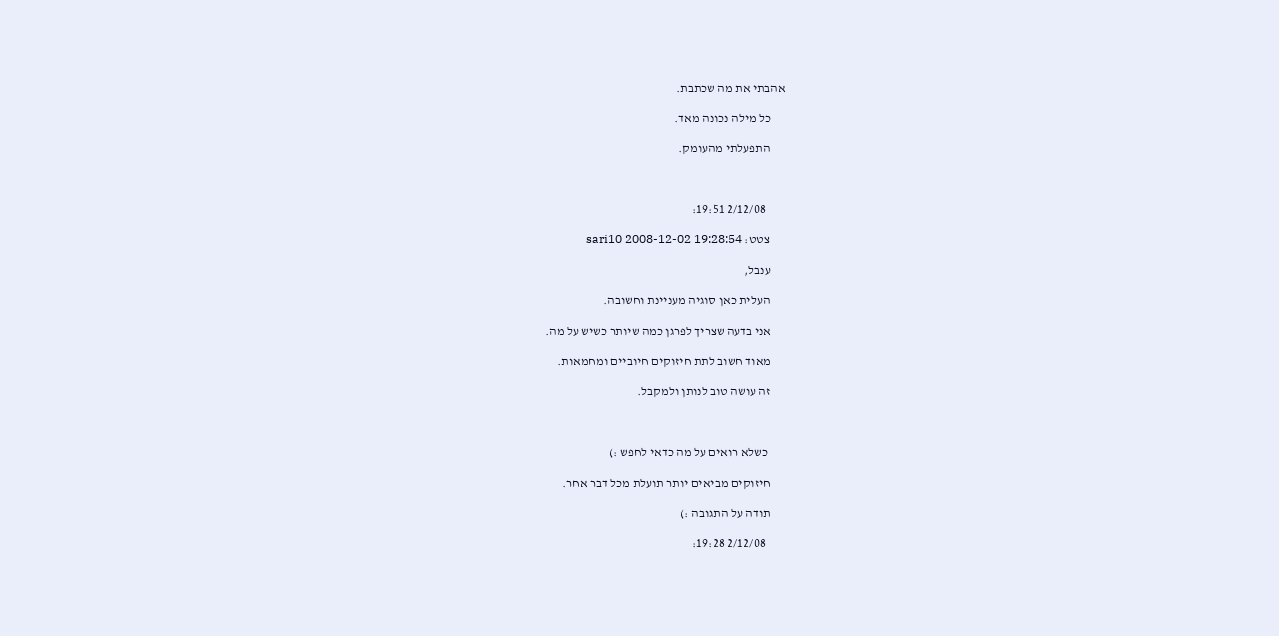אהבתי את מה שכתבת.

      כל מילה נכונה מאד.

      התפעלתי מהעומק.



        2/12/08 19:51:

      צטט: sari10 2008-12-02 19:28:54

      ענבל,

      העלית כאן סוגיה מעניינת וחשובה.

      אני בדעה שצריך לפרגן כמה שיותר כשיש על מה.

      מאוד חשוב לתת חיזוקים חיוביים ומחמאות.

      זה עושה טוב לנותן ולמקבל.



       כשלא רואים על מה כדאי לחפש :)

      חיזוקים מביאים יותר תועלת מכל דבר אחר.

      תודה על התגובה :)

        2/12/08 19:28: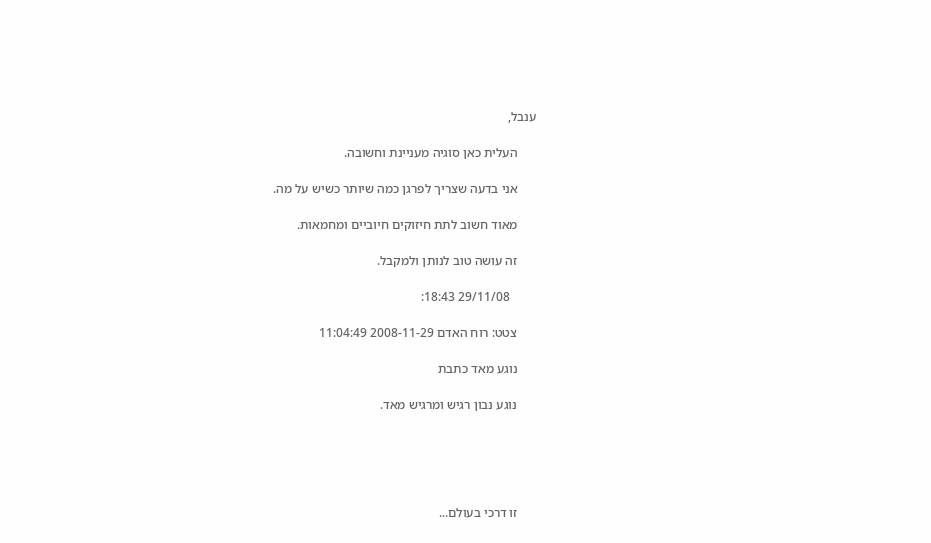ענבל,

      העלית כאן סוגיה מעניינת וחשובה.

      אני בדעה שצריך לפרגן כמה שיותר כשיש על מה.

      מאוד חשוב לתת חיזוקים חיוביים ומחמאות.

      זה עושה טוב לנותן ולמקבל.

        29/11/08 18:43:

      צטט: רוח האדם 2008-11-29 11:04:49

      נוגע מאד כתבת

      נוגע נבון רגיש ומרגיש מאד.





      זו דרכי בעולם...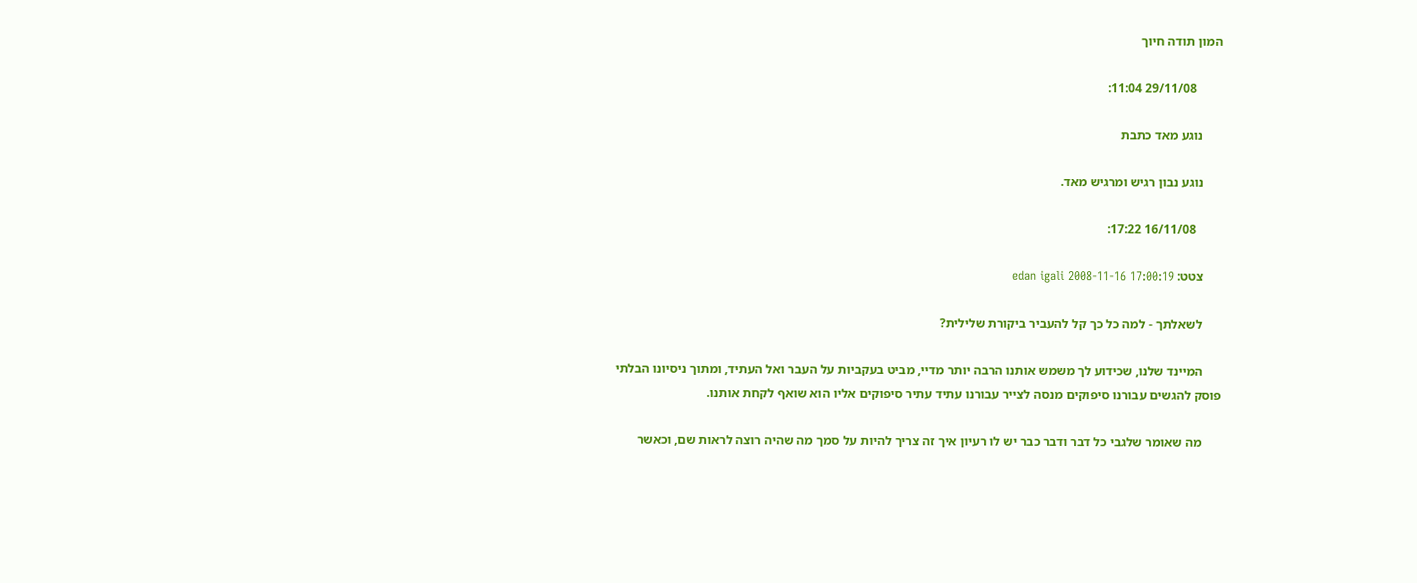המון תודה חיוך

        29/11/08 11:04:

      נוגע מאד כתבת

      נוגע נבון רגיש ומרגיש מאד.

        16/11/08 17:22:

      צטט: edan igali 2008-11-16 17:00:19

      לשאלתך - למה כל כך קל להעביר ביקורת שלילית?

      המיינד שלנו, שכידוע לך משמש אותנו הרבה יותר מדיי, מביט בעקביות על העבר ואל העתיד, ומתוך ניסיונו הבלתי פוסק להגשים עבורנו סיפוקים מנסה לצייר עבורנו עתיד עתיר סיפוקים אליו הוא שואף לקחת אותנו.

      מה שאומר שלגבי כל דבר ודבר כבר יש לו רעיון איך זה צריך להיות על סמך מה שהיה רוצה לראות שם, וכאשר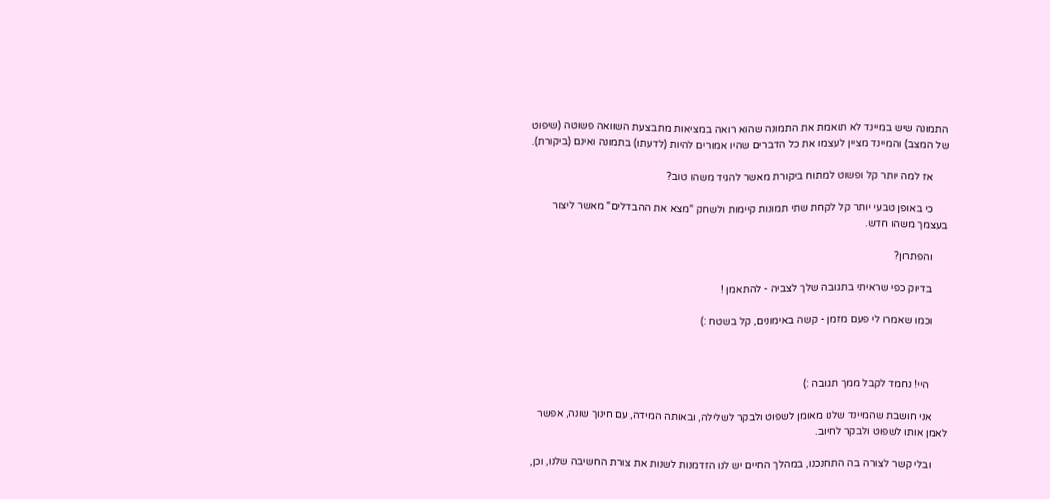התמונה שיש במיינד לא תואמת את התמונה שהוא רואה במציאות מתבצעת השוואה פשוטה (שיפוט של המצב) והמיינד מציין לעצמו את כל הדברים שהיו אמורים להיות (לדעתו) בתמונה ואינם (ביקורת).

      אז למה יותר קל ופשוט למתוח ביקורת מאשר להגיד משהו טוב?

      כי באופן טבעי יותר קל לקחת שתי תמונות קיימות ולשחק "מצא את ההבדלים" מאשר ליצור בעצמך משהו חדש.

      והפתרון?

      בדיוק כפי שראיתי בתגובה שלך לצביה - להתאמן !

      וכמו שאמרו לי פעם מזמן - קשה באימונים, קל בשטח :)



       היי! נחמד לקבל ממך תגובה :)

      אני חושבת שהמיינד שלנו מאומן לשפוט ולבקר לשלילה, ובאותה המידה, עם חינוך שונה, אפשר לאמן אותו לשפוט ולבקר לחיוב.

      ובלי קשר לצורה בה התחנכנו, במהלך החיים יש לנו הזדמנות לשנות את צורת החשיבה שלנו, וכן,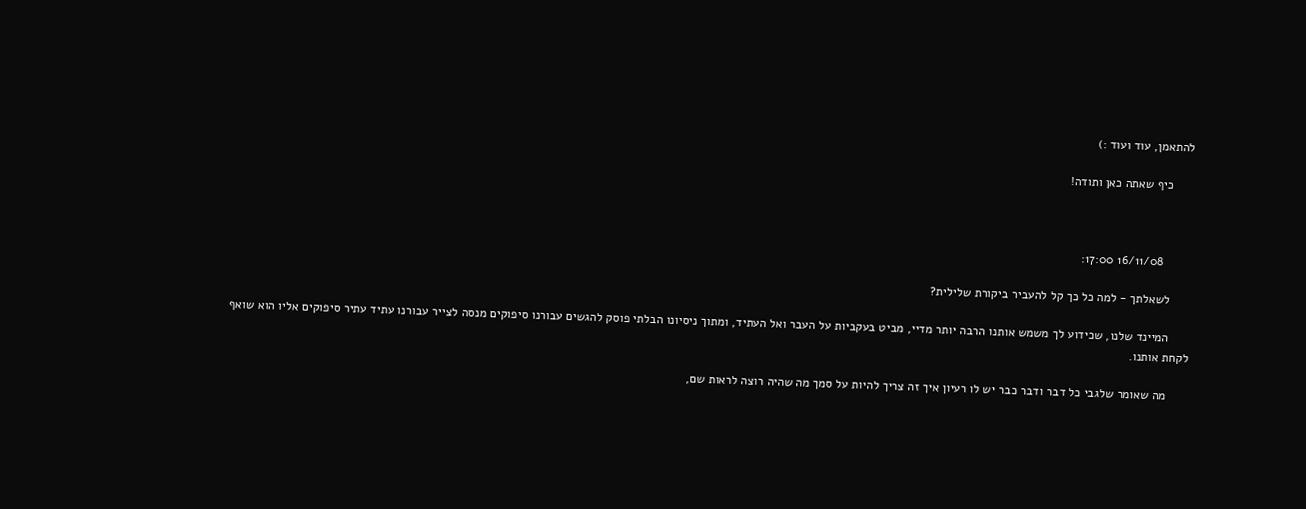להתאמן, עוד ועוד :)

      כיף שאתה כאן ותודה!



        16/11/08 17:00:

      לשאלתך - למה כל כך קל להעביר ביקורת שלילית?

      המיינד שלנו, שכידוע לך משמש אותנו הרבה יותר מדיי, מביט בעקביות על העבר ואל העתיד, ומתוך ניסיונו הבלתי פוסק להגשים עבורנו סיפוקים מנסה לצייר עבורנו עתיד עתיר סיפוקים אליו הוא שואף לקחת אותנו.

      מה שאומר שלגבי כל דבר ודבר כבר יש לו רעיון איך זה צריך להיות על סמך מה שהיה רוצה לראות שם,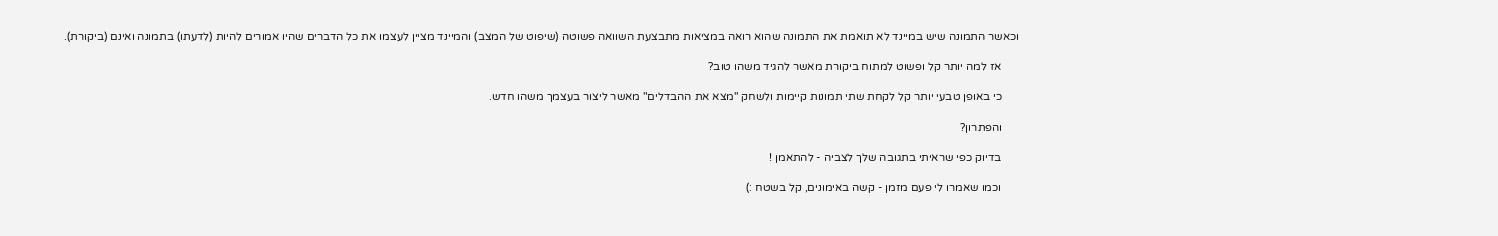וכאשר התמונה שיש במיינד לא תואמת את התמונה שהוא רואה במציאות מתבצעת השוואה פשוטה (שיפוט של המצב) והמיינד מציין לעצמו את כל הדברים שהיו אמורים להיות (לדעתו) בתמונה ואינם (ביקורת).

      אז למה יותר קל ופשוט למתוח ביקורת מאשר להגיד משהו טוב?

      כי באופן טבעי יותר קל לקחת שתי תמונות קיימות ולשחק "מצא את ההבדלים" מאשר ליצור בעצמך משהו חדש.

      והפתרון?

      בדיוק כפי שראיתי בתגובה שלך לצביה - להתאמן !

      וכמו שאמרו לי פעם מזמן - קשה באימונים, קל בשטח :)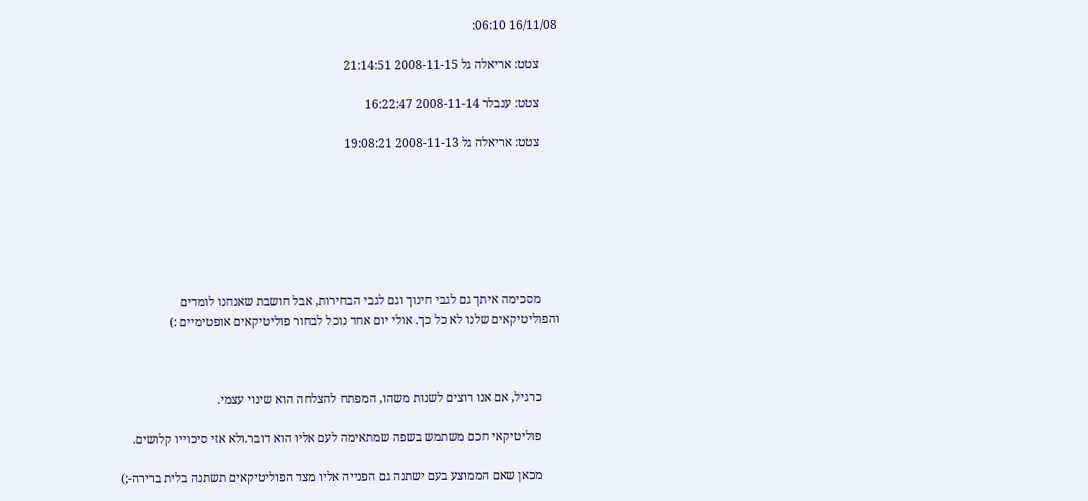16/11/08 06:10:

      צטט: אריאלה גל 2008-11-15 21:14:51

      צטט: ענבלר 2008-11-14 16:22:47

      צטט: אריאלה גל 2008-11-13 19:08:21







      מסכימה איתך גם לגבי חינוך וגם לגבי הבחירות, אבל חושבת שאנחנו לומדים והפוליטיקאים שלנו לא כל כך. אולי יום אחד נוכל לבחור פוליטיקאים אופטימיים :)



      כרגיל, אם אנו רוצים לשנות משהו, המפתח להצלחה הוא שינוי עצמי.

      פוליטיקאי חכם משתמש בשפה שמתאימה לעם אליו הוא דובר.ולא אזי סיכוייו קלושים.

      מכאן שאם הממוצע בעם ישתנה גם הפנייה אליו מצד הפוליטיקאים תשתנה בלית ברירה-;)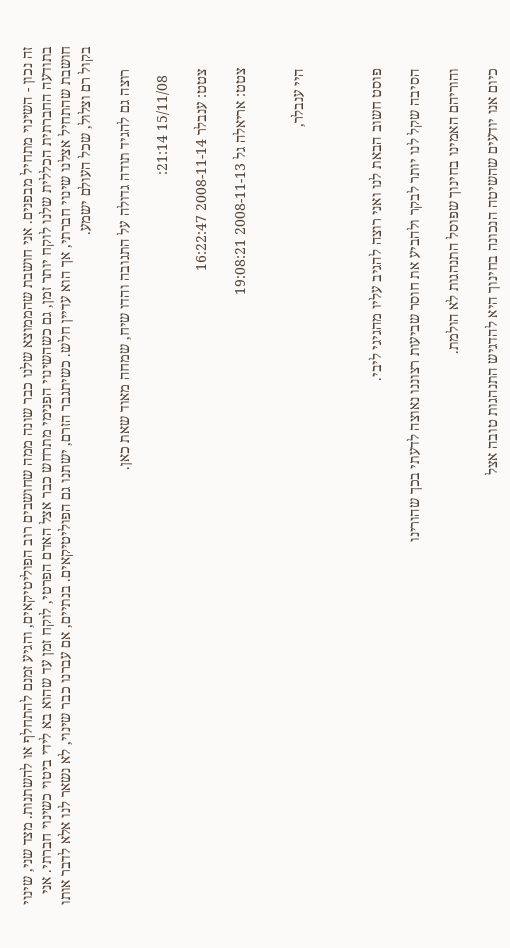זה נכון - השינוי מתחיל מבפנים. אני חושבת שהממוצא שלנו כבר שונה ממה שחושבים רוב הפוליטיקאים, והגיע זמנם להתחלף או להשתנות. מצד שני, שינוי בתודעה החברתית הכללית שלנו לוקח יותר זמן, גם כשהשינוי הפנימי מתרחש כבר אצל האדם הפרטי, לוקח זמן עד שהוא בא לידי ביטוי כשינוי חברתי. אני חושבת שהתחיל אצלנו שינוי חברתי, אך הוא עדיין חלש. כשיתגבר הזרם, ישתנו גם הפוליטיקאים. בנתיים, אם עברנו כבר שינוי, לא נשאר לנו אלא לדבר אותו בקול רם וצלול, שכל העולם ישמע.

      רוצה גם להגיד תודה גדולה על התגובה והדו שיח, שמחה מאוד שאת כאן.

        15/11/08 21:14:

      צטט: ענבלר 2008-11-14 16:22:47

      צטט: אריאלה גל 2008-11-13 19:08:21


      היי ענבלר,



      פוסט חשוב הבאת לנו ואני רוצה להגיב עליו מהגיגי ליבי.

      הסיבה שקל לנו יותר לבקר ולהביע את חוסר שביעות רצוננו נאוצה לדעתי בכך שהורינו

      והוריהם האמינו בחינוך שפוסל התנהגות לא הולמת.

      כיום אנו יודעים שהשיטה הנכונה בחינוך היא להדגיש התנהגות טובה אצל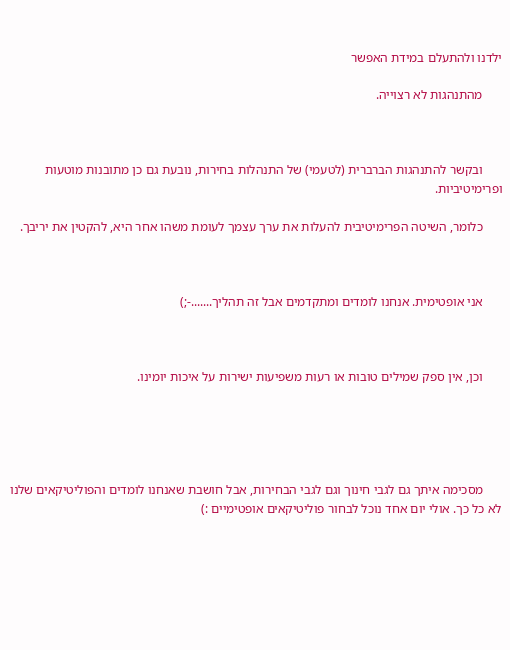ילדנו ולהתעלם במידת האפשר

      מהתנהגות לא רצוייה.



      ובקשר להתנהגות הברברית (לטעמי) של התנהלות בחירות, נובעת גם כן מתובנות מוטעות ופרימיטיביות.

      כלומר, השיטה הפרימיטיבית להעלות את ערך עצמך לעומת משהו אחר היא, להקטין את יריבך.



      אני אופטימית. אנחנו לומדים ומתקדמים אבל זה תהליך.......-;)



      וכן, אין ספק שמילים טובות או רעות משפיעות ישירות על איכות יומינו.





      מסכימה איתך גם לגבי חינוך וגם לגבי הבחירות, אבל חושבת שאנחנו לומדים והפוליטיקאים שלנו לא כל כך. אולי יום אחד נוכל לבחור פוליטיקאים אופטימיים :)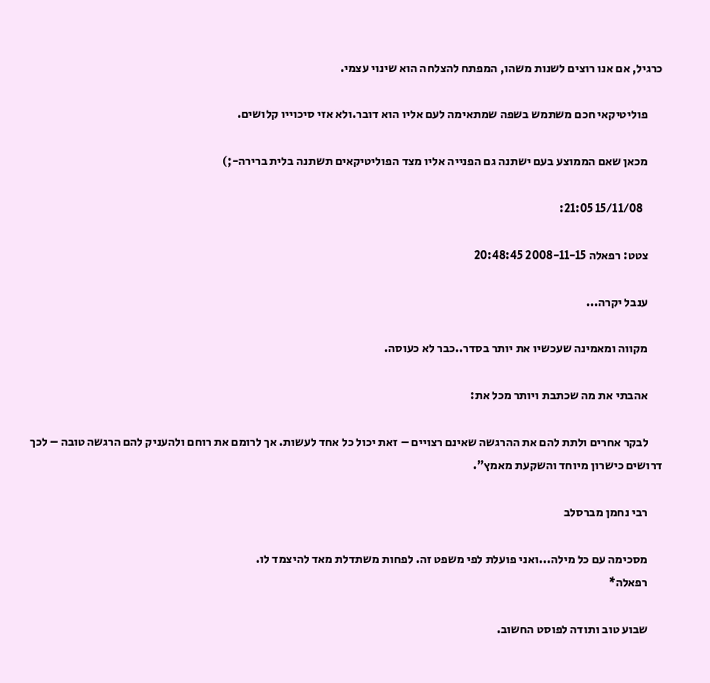כרגיל, אם אנו רוצים לשנות משהו, המפתח להצלחה הוא שינוי עצמי.

      פוליטיקאי חכם משתמש בשפה שמתאימה לעם אליו הוא דובר.ולא אזי סיכוייו קלושים.

      מכאן שאם הממוצע בעם ישתנה גם הפנייה אליו מצד הפוליטיקאים תשתנה בלית ברירה-;)

        15/11/08 21:05:

      צטט: רפאלה 2008-11-15 20:48:45

      ענבל יקרה...

      מקווה ומאמינה שעכשיו את יותר בסדר..כבר לא כעוסה.

      אהבתי את מה שכתבת ויותר מכל את:

      לבקר אחרים ולתת להם את ההרגשה שאינם רצויים – זאת יכול כל אחד לעשות. אך לרומם את רוחם ולהעניק להם הרגשה טובה – לכך דרושים כישרון מיוחד והשקעת מאמץ".

      רבי נחמן מברסלב

      מסכימה עם כל מילה...ואני פועלת לפי משפט זה. לפחות משתדלת מאד להיצמד לו.
      רפאלה*

      שבוע טוב ותודה לפוסט החשוב.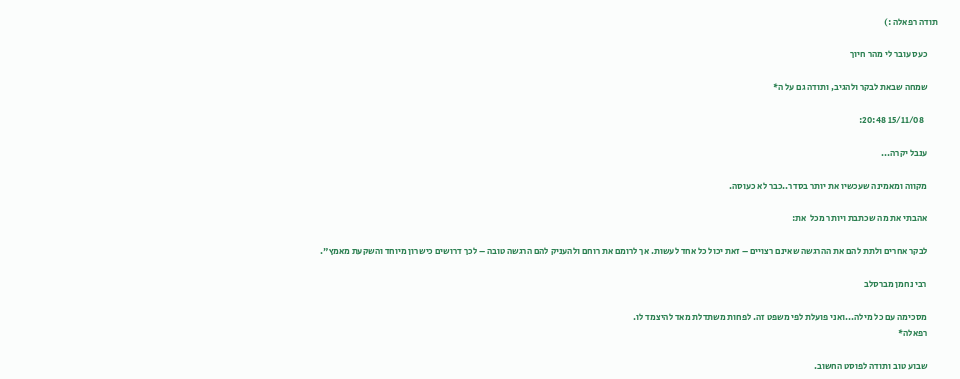תודה רפאלה :)

      כעס עובר לי מהר חיוך

      שמחה שבאת לבקר ולהגיב, ותודה גם על ה*

        15/11/08 20:48:

      ענבל יקרה...

      מקווה ומאמינה שעכשיו את יותר בסדר..כבר לא כעוסה.

      אהבתי את מה שכתבת ויותר מכל  את:

      לבקר אחרים ולתת להם את ההרגשה שאינם רצויים – זאת יכול כל אחד לעשות. אך לרומם את רוחם ולהעניק להם הרגשה טובה – לכך דרושים כישרון מיוחד והשקעת מאמץ".

      רבי נחמן מברסלב

      מסכימה עם כל מילה...ואני פועלת לפי משפט זה. לפחות משתדלת מאד להיצמד לו.
      רפאלה*

      שבוע טוב ותודה לפוסט החשוב.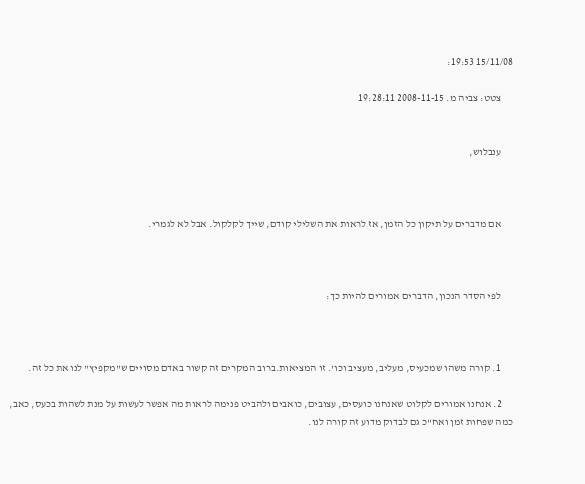15/11/08 19:53:

      צטט: צביה מ. 2008-11-15 19:28:11


      ענבלוש,



      אם מדברים על תיקון כל הזמן, אז לראות את השלילי קודם, שייך לקלקול. אבל לא לגמרי.



      לפי הסדר הנכון, הדברים אמורים להיות כך:



      1. קורה משהו שמכעיס, מעליב, מעציב וכו'. זו המציאות.ברוב המקרים זה קשור באדם מסויים ש"מקפיץ" לנו את כל זה.

      2. אנחנו אמורים לקלוט שאנחנו כועסים, עצובים, כואבים ולהביט פנימה לראות מה אפשר לעשות על מנת לשהות בכעס, כאב, כמה שפחות זמן ואח"כ גם לבדוק מדוע זה קורה לנו.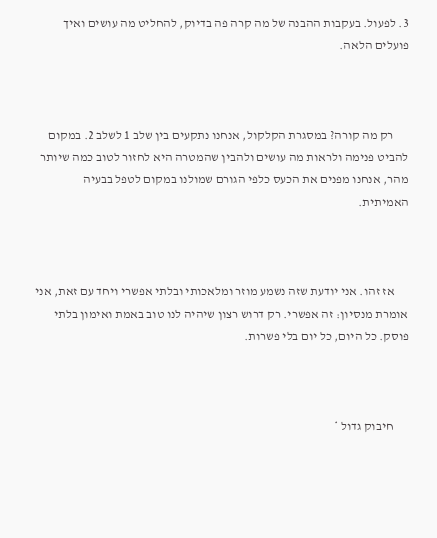3. לפעול. בעקבות ההבנה של מה קרה פה בדיוק, להחליט מה עושים ואיך פועלים הלאה.



      רק מה קורה? במסגרת הקלקול, אנחנו נתקעים בין שלב 1 לשלב 2. במקום להביט פנימה ולראות מה עושים ולהבין שהמטרה היא לחזור לטוב כמה שיותר מהר, אנחנו מפנים את הכעס כלפי הגורם שמולנו במקום לטפל בבעיה האמיתית.



      אז זהו. אני יודעת שזה נשמע מוזר ומלאכותי ובלתי אפשרי ויחד עם זאת, אני אומרת מנסיון: זה אפשרי. רק דרוש רצון שיהיה לנו טוב באמת ואימון בלתי פוסק. כל היום, כל יום בלי פשרות.



      חיבוק גדול *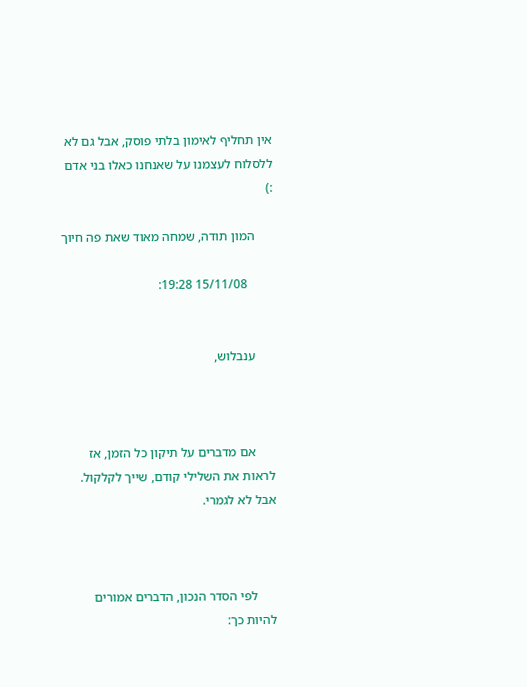אין תחליף לאימון בלתי פוסק, אבל גם לא ללסלוח לעצמנו על שאנחנו כאלו בני אדם :)

      המון תודה, שמחה מאוד שאת פה חיוך

        15/11/08 19:28:


      ענבלוש,



      אם מדברים על תיקון כל הזמן, אז לראות את השלילי קודם, שייך לקלקול. אבל לא לגמרי.



      לפי הסדר הנכון, הדברים אמורים להיות כך: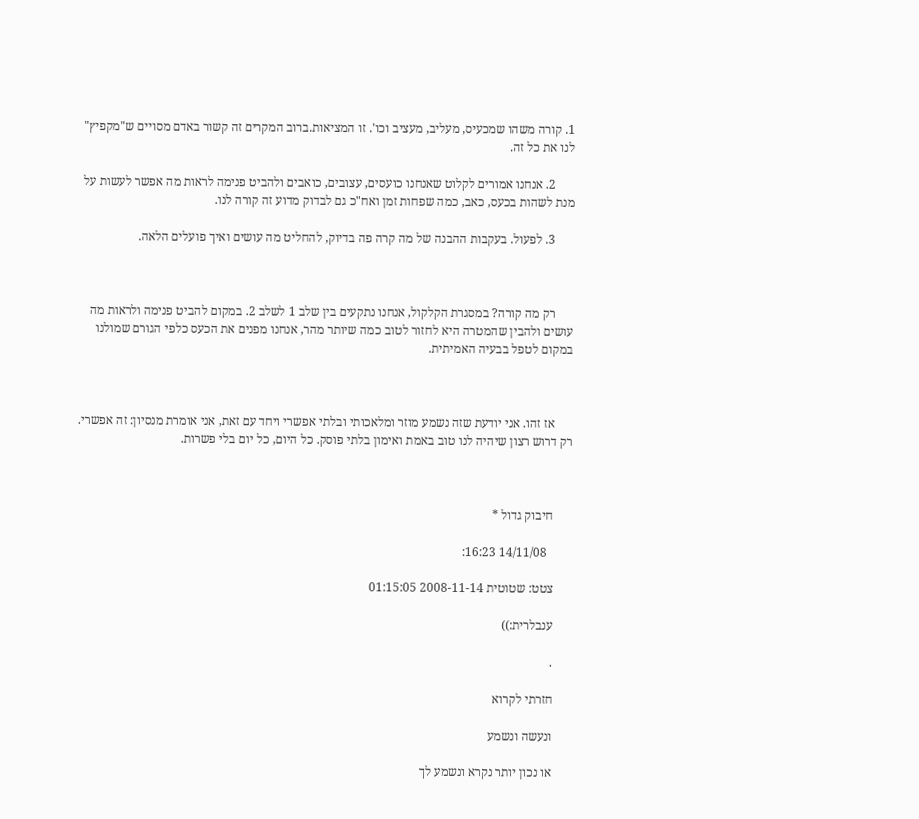1. קורה משהו שמכעיס, מעליב, מעציב וכו'. זו המציאות.ברוב המקרים זה קשור באדם מסויים ש"מקפיץ" לנו את כל זה.

      2. אנחנו אמורים לקלוט שאנחנו כועסים, עצובים, כואבים ולהביט פנימה לראות מה אפשר לעשות על מנת לשהות בכעס, כאב, כמה שפחות זמן ואח"כ גם לבדוק מדוע זה קורה לנו.

      3. לפעול. בעקבות ההבנה של מה קרה פה בדיוק, להחליט מה עושים ואיך פועלים הלאה.



      רק מה קורה? במסגרת הקלקול, אנחנו נתקעים בין שלב 1 לשלב 2. במקום להביט פנימה ולראות מה עושים ולהבין שהמטרה היא לחזור לטוב כמה שיותר מהר, אנחנו מפנים את הכעס כלפי הגורם שמולנו במקום לטפל בבעיה האמיתית.



      אז זהו. אני יודעת שזה נשמע מוזר ומלאכותי ובלתי אפשרי ויחד עם זאת, אני אומרת מנסיון: זה אפשרי. רק דרוש רצון שיהיה לנו טוב באמת ואימון בלתי פוסק. כל היום, כל יום בלי פשרות.



      חיבוק גדול *

        14/11/08 16:23:

      צטט: שטוטית 2008-11-14 01:15:05

      ענבלרית:))

      .

      חזרתי לקרוא

      ונעשה ונשמע

      או נכון יותר נקרא ונשמע לך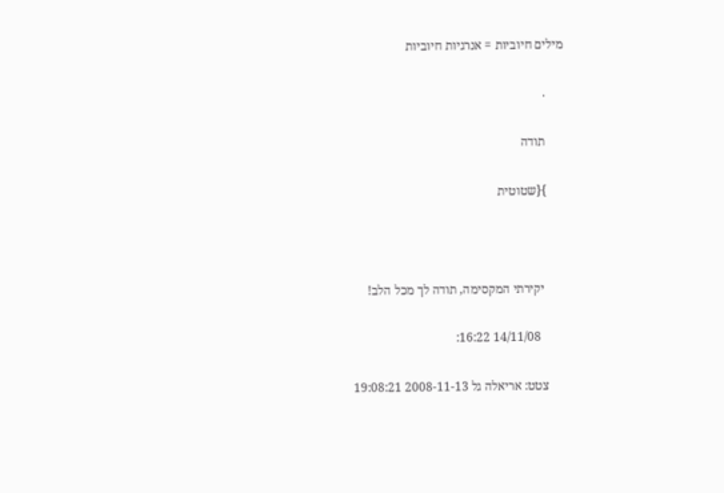מילים חיוביות = אנרגיות חיוביות

      .

      תודה

      }{שטוטית



       יקירתי המקסימה, תודה לך מכל הלב!

        14/11/08 16:22:

      צטט: אריאלה גל 2008-11-13 19:08:21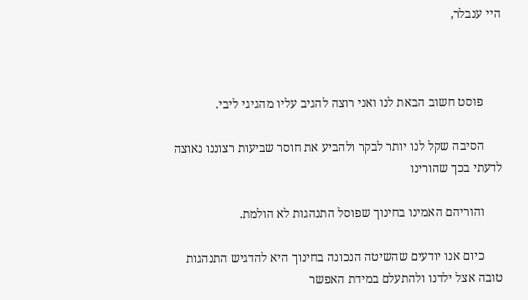היי ענבלר,



      פוסט חשוב הבאת לנו ואני רוצה להגיב עליו מהגיגי ליבי.

      הסיבה שקל לנו יותר לבקר ולהביע את חוסר שביעות רצוננו נאוצה לדעתי בכך שהורינו

      והוריהם האמינו בחינוך שפוסל התנהגות לא הולמת.

      כיום אנו יודעים שהשיטה הנכונה בחינוך היא להדגיש התנהגות טובה אצל ילדנו ולהתעלם במידת האפשר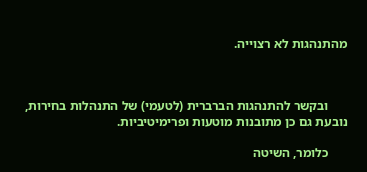מהתנהגות לא רצוייה.



      ובקשר להתנהגות הברברית (לטעמי) של התנהלות בחירות, נובעת גם כן מתובנות מוטעות ופרימיטיביות.

      כלומר, השיטה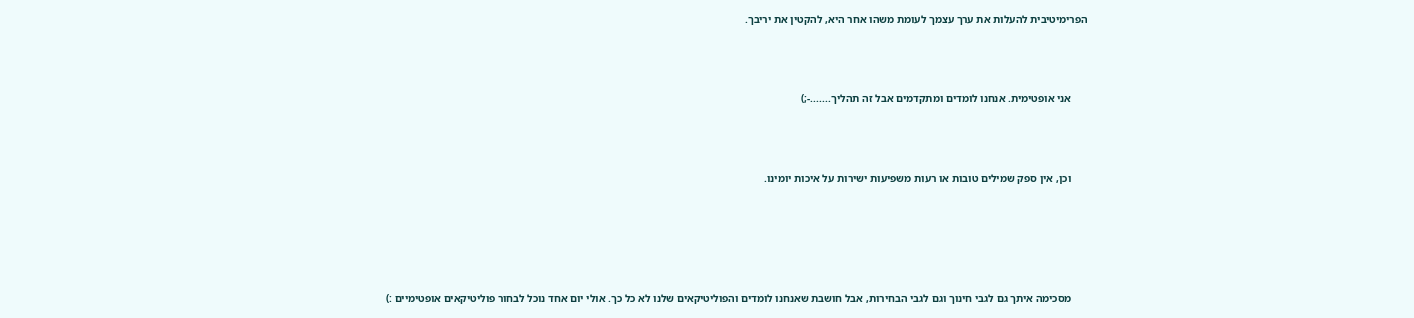הפרימיטיבית להעלות את ערך עצמך לעומת משהו אחר היא, להקטין את יריבך.



      אני אופטימית. אנחנו לומדים ומתקדמים אבל זה תהליך.......-;)



      וכן, אין ספק שמילים טובות או רעות משפיעות ישירות על איכות יומינו.





      מסכימה איתך גם לגבי חינוך וגם לגבי הבחירות, אבל חושבת שאנחנו לומדים והפוליטיקאים שלנו לא כל כך. אולי יום אחד נוכל לבחור פוליטיקאים אופטימיים :)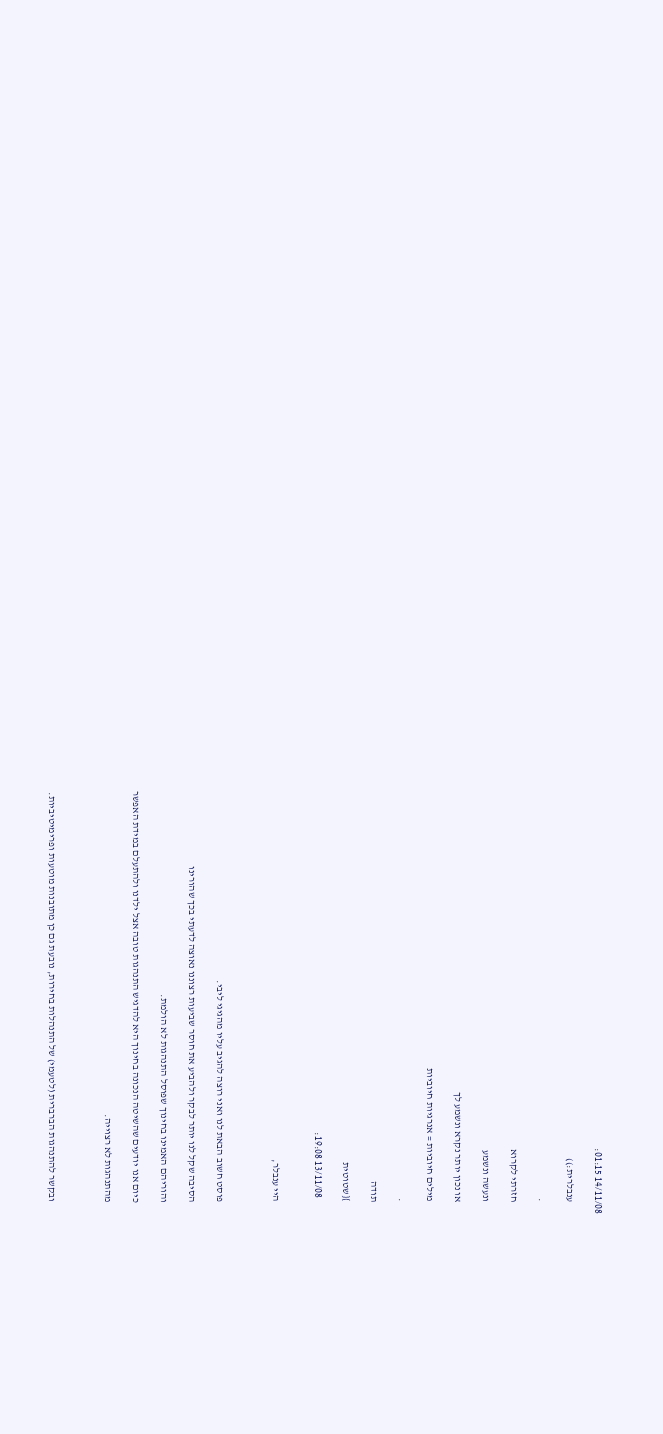14/11/08 01:15:

      ענבלרית:))

      .

      חזרתי לקרוא

      ונעשה ונשמע

      או נכון יותר נקרא ונשמע לך

      מילים חיוביות = אנרגיות חיוביות

      .

      תודה

      }{שטוטית

        13/11/08 19:08:


      היי ענבלר,



      פוסט חשוב הבאת לנו ואני רוצה להגיב עליו מהגיגי ליבי.

      הסיבה שקל לנו יותר לבקר ולהביע את חוסר שביעות רצוננו נאוצה לדעתי בכך שהורינו

      והוריהם האמינו בחינוך שפוסל התנהגות לא הולמת.

      כיום אנו יודעים שהשיטה הנכונה בחינוך היא להדגיש התנהגות טובה אצל ילדנו ולהתעלם במידת האפשר

      מהתנהגות לא רצוייה.



      ובקשר להתנהגות הברברית (לטעמי) של התנהלות בחירות, נובעת גם כן מתובנות מוטעות ופרימיטיביות.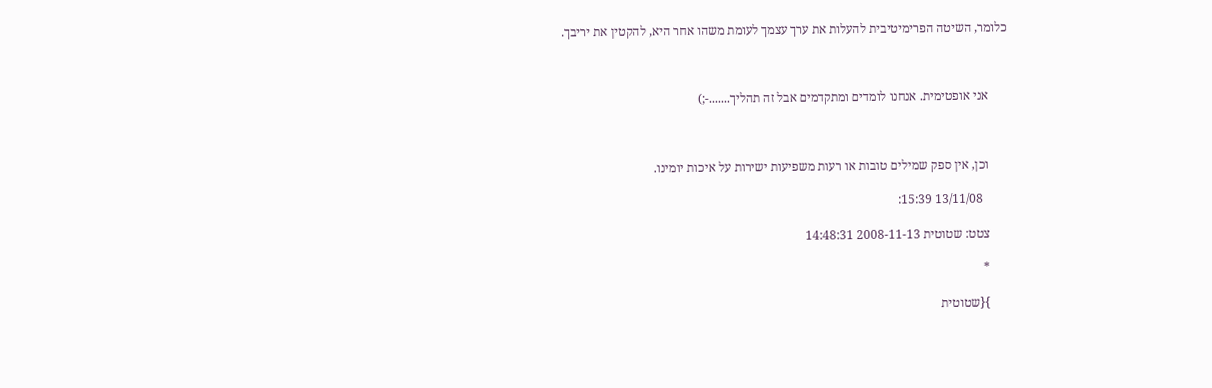כלומר, השיטה הפרימיטיבית להעלות את ערך עצמך לעומת משהו אחר היא, להקטין את יריבך.



      אני אופטימית. אנחנו לומדים ומתקדמים אבל זה תהליך.......-;)



      וכן, אין ספק שמילים טובות או רעות משפיעות ישירות על איכות יומינו.

        13/11/08 15:39:

      צטט: שטוטית 2008-11-13 14:48:31

      *

      }{שטוטית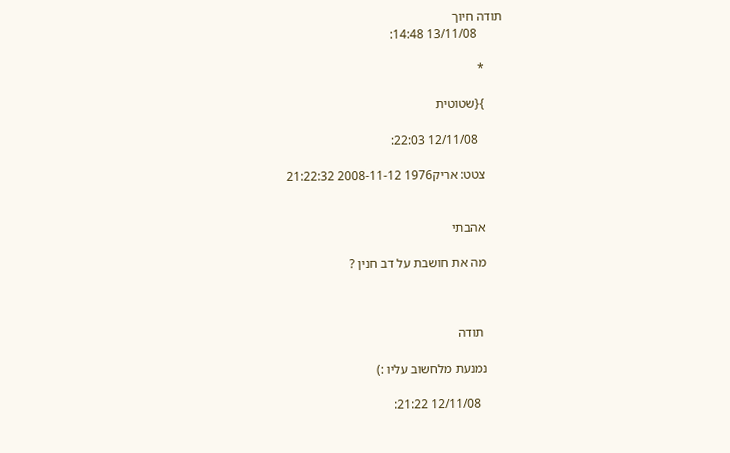תודה חיוך
        13/11/08 14:48:

      *

      }{שטוטית

        12/11/08 22:03:

      צטט: אריק1976 2008-11-12 21:22:32


      אהבתי

      מה את חושבת על דב חנין ?



       תודה

      נמנעת מלחשוב עליו :)

        12/11/08 21:22: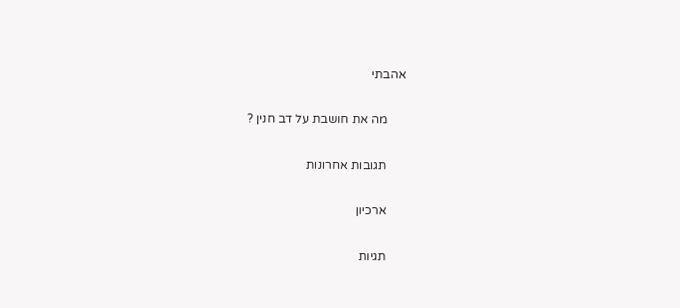אהבתי

      מה את חושבת על דב חנין ?

      תגובות אחרונות

      ארכיון

      תגיות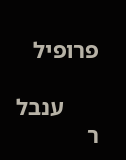פרופיל

      ענבל ר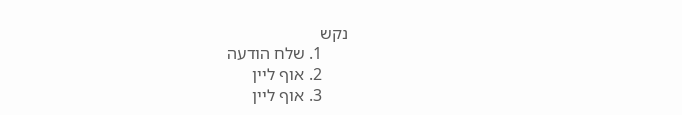נקש
      1. שלח הודעה
      2. אוף ליין
      3. אוף ליין